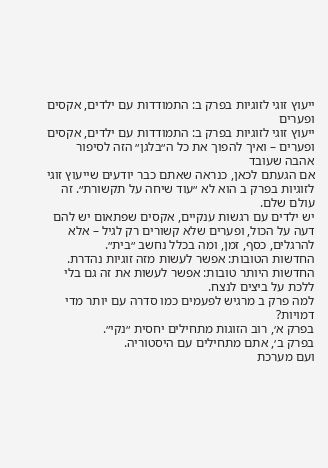ייעוץ זוגי לזוגיות בפרק ב: התמודדות עם ילדים, אקסים ופערים
ייעוץ זוגי לזוגיות בפרק ב: התמודדות עם ילדים, אקסים ופערים – ואיך להפוך את כל ה״בלגן״ הזה לסיפור אהבה שעובד
אם הגעתם לכאן, כנראה שאתם כבר יודעים שייעוץ זוגי לזוגיות בפרק ב הוא לא ״עוד שיחה על תקשורת״. זה עולם שלם.
יש ילדים עם רגשות ענקיים, אקסים שפתאום יש להם דעה על הכול, ופערים שלא קשורים רק לגיל – אלא להרגלים, כסף, זמן, ומה בכלל נחשב ״בית״.
החדשות הטובות: אפשר לעשות מזה זוגיות נהדרת.
החדשות היותר טובות: אפשר לעשות את זה גם בלי ללכת על ביצים לנצח.
למה פרק ב מרגיש לפעמים כמו סדרה עם יותר מדי דמויות?
בפרק א׳, רוב הזוגות מתחילים יחסית ״נקי״.
בפרק ב׳, אתם מתחילים עם היסטוריה.
ועם מערכת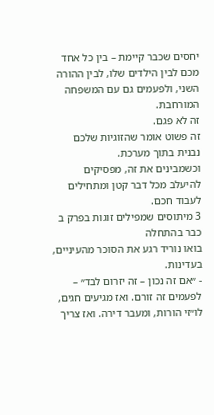יחסים שכבר קיימת – בין כל אחד מכם לבין הילדים שלו, לבין ההורה השני, ולפעמים גם עם המשפחה המורחבת.
זה לא פגם.
זה פשוט אומר שהזוגיות שלכם נבנית בתוך מערכת.
וכשמבינים את זה, מפסיקים להיעלב מכל דבר קטן ומתחילים לעבוד חכם.
3 מיתוסים שמפילים זוגות בפרק ב כבר בהתחלה
בואו נוריד רגע את הסוכר מהעיניים, בעדינות.
- ״אם זה נכון – זה יזרום לבד״ – לפעמים זה זורם. ואז מגיעים חגים, לו״זי הורות, ומעבר דירה. ואז צריך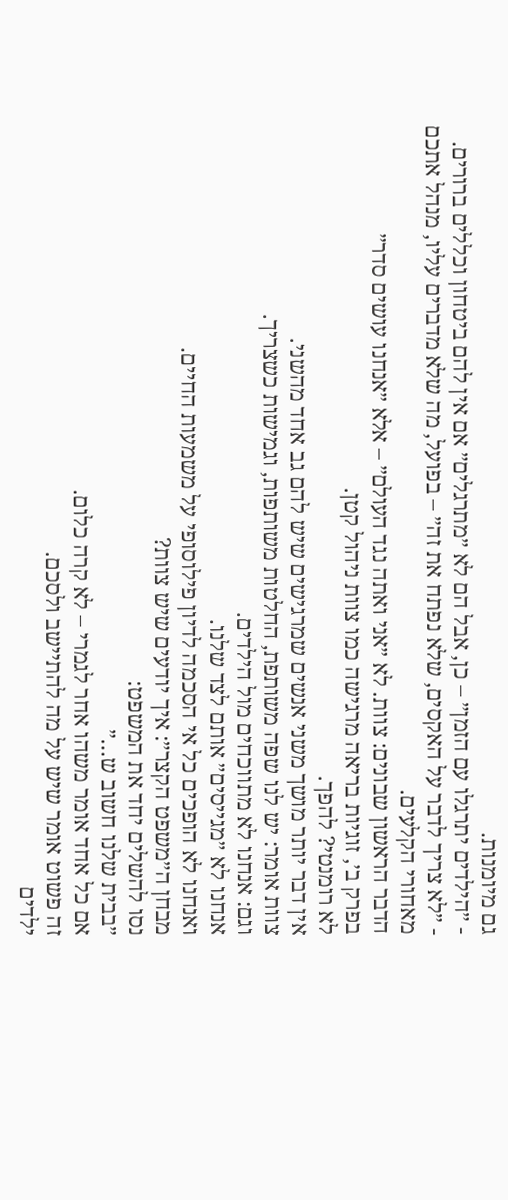גם מיומנות.
- ״הילדים יתרגלו עם הזמן״ – כן, אבל הם לא ״מתרגלים״ אם אין להם ביטחון וכללים ברורים.
- ״לא צריך לדבר על האקסים, שלא נפתח את זה״ – בפועל, מה שלא מדברים עליו, מנהל אתכם מאחורי הקלעים.
הדבר הראשון שבונים: צוות. לא ״אני ואתה נגד העולם״ – אלא ״אנחנו עושים סדר״
בפרק ב׳, זוגיות בריאה מרגישה כמו צוות ניהול קטן.
לא רומנטי? להפך.
אין דבר יותר מושך משני אנשים שמרגישים שיש להם גב אחד מהשני.
צוות אומר: יש לנו שפה משותפת, החלטות משותפות, וגמישות כשצריך.
וגם: אנחנו לא מתווכחים מול הילדים.
אנחנו לא ״מגייסים״ אותם לצד שלנו.
ואנחנו לא הופכים כל אי הסכמה לדיון פילוסופי על משמעות החיים.
מבחן ה״משפט הקצר״: איך יודעים שיש צוות?
נסו להשלים יחד את המשפט:
״בבית שלנו חשוב ש…״
אם כל אחד אומר משהו אחר לגמרי – לא קרה כלום.
זה פשוט אומר שיש על מה להתיישב ולסכם.
ילדים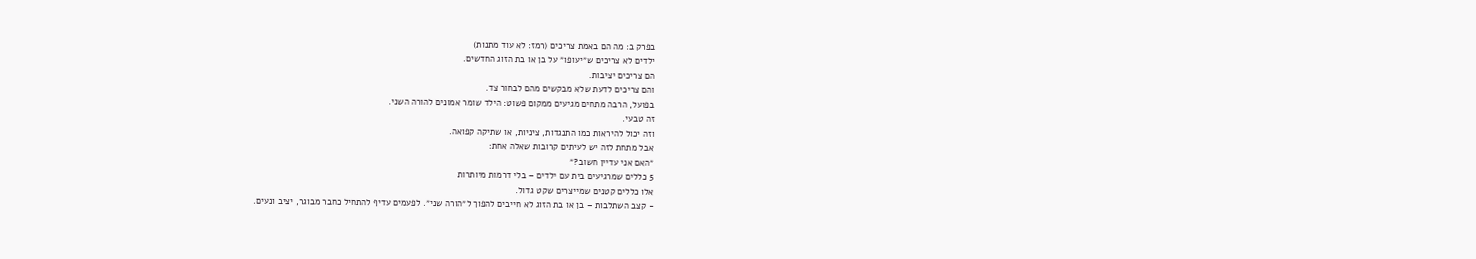בפרק ב: מה הם באמת צריכים (רמז: לא עוד מתנות)
ילדים לא צריכים ש״יעופו״ על בן או בת הזוג החדשים.
הם צריכים יציבות.
והם צריכים לדעת שלא מבקשים מהם לבחור צד.
בפועל, הרבה מתחים מגיעים ממקום פשוט: הילד שומר אמונים להורה השני.
זה טבעי.
וזה יכול להיראות כמו התנגדות, ציניות, או שתיקה קפואה.
אבל מתחת לזה יש לעיתים קרובות שאלה אחת:
״האם אני עדיין חשוב?״
5 כללים שמרגיעים בית עם ילדים – בלי דרמות מיותרות
אלו כללים קטנים שמייצרים שקט גדול.
- קצב השתלבות – בן או בת הזוג לא חייבים להפוך ל״הורה שני״. לפעמים עדיף להתחיל כחבר מבוגר, יציב ונעים.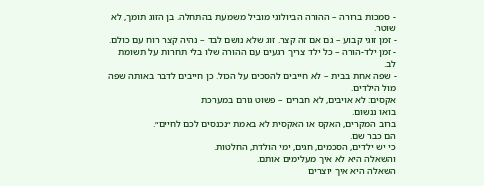- סמכות ברורה – ההורה הביולוגי מוביל משמעת בהתחלה. בן הזוג תומך, לא שוטר.
- זמן זוגי קבוע – גם אם זה קצר. זוג שלא נושם לבד – נהיה קצר רוח עם כולם.
- זמן ילד-הורה – כל ילד צריך רגעים עם ההורה שלו בלי תחרות על תשומת לב.
- שפה אחת בבית – לא חייבים להסכים על הכול. כן חייבים לדבר באותה שפה מול הילדים.
אקסים: לא אויבים, לא חברים – פשוט גורם במערכת
בואו ננשום.
ברוב המקרים, האקס או האקסית לא באמת ״נכנסים לכם לחיים״.
הם כבר שם.
כי יש ילדים, הסכמים, חגים, ימי הולדת, החלטות.
והשאלה היא לא איך מעלימים אותם.
השאלה היא איך יוצרים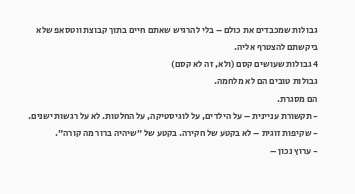גבולות שמכבדים את כולם – בלי להרגיש שאתם חיים בתוך קבוצת ווטסאפ שלא ביקשתם להצטרף אליה.
4 גבולות שעושים קסם (ולא, זה לא קסם)
גבולות טובים הם לא מלחמה.
הם מסגרת.
- תקשורת עניינית – על הילדים, על לוגיסטיקה, על החלטות. לא על רגשות ישנים.
- שקיפות זוגית – לא בקטע של חקירה. בקטע של ״שיהיה ברור מה קורה״.
- ערוץ נכון –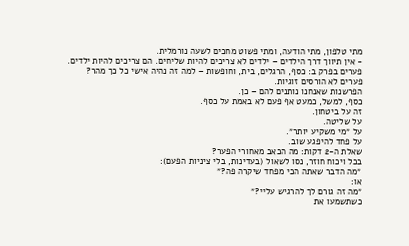מתי טלפון, מתי הודעה, ומתי פשוט מחכים לשעה נורמלית.
- אין תיווך דרך הילדים – ילדים לא צריכים להיות שליחים. הם צריכים להיות ילדים.
פערים בפרק ב: כסף, הרגלים, בית, וחופשות – למה זה נהיה אישי כל כך מהר?
פערים לא הורסים זוגיות.
הפרשנות שאנחנו נותנים להם – כן.
כסף, למשל, כמעט אף פעם לא באמת על כסף.
זה על ביטחון.
על שליטה.
על ״מי משקיע יותר״.
על פחד להיפגע שוב.
שאלת ה-2 דקות: מה הכאב מאחורי הפער?
בכל ויכוח חוזר, נסו לשאול (בעדינות, בלי ציניות הפעם):
״מה הדבר שאתה הכי מפחד שיקרה פה?״
או:
״מה זה גורם לך להרגיש עליי?״
כשתשמעו את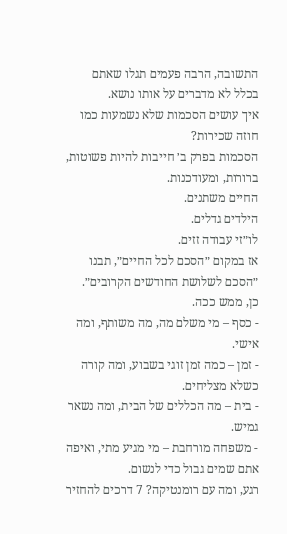התשובה, הרבה פעמים תגלו שאתם בכלל לא מדברים על אותו נושא.
איך עושים הסכמות שלא נשמעות כמו חוזה שכירות?
הסכמות בפרק ב׳ חייבות להיות פשוטות, ברורות, ומעודכנות.
החיים משתנים.
הילדים גדלים.
לו״זי עבודה זזים.
אז במקום ״הסכם לכל החיים״, תבנו ״הסכם לשלושת החודשים הקרובים״.
כן, ממש ככה.
- כסף – מי משלם מה, מה משותף, ומה אישי.
- זמן – כמה זמן זוגי בשבוע, ומה קורה כשלא מצליחים.
- בית – מה הכללים של הבית, ומה נשאר גמיש.
- משפחה מורחבת – מי מגיע מתי, ואיפה אתם שמים גבול כדי לנשום.
רגע, ומה עם רומנטיקה? 7 דרכים להחזיר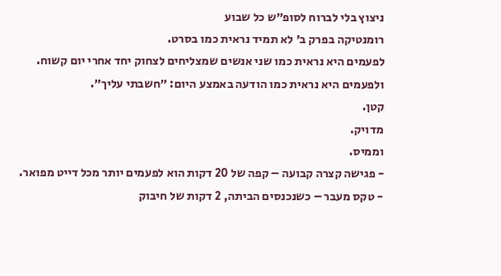ניצוץ בלי לברוח לסופ״ש כל שבוע
רומנטיקה בפרק ב׳ לא תמיד נראית כמו בסרט.
לפעמים היא נראית כמו שני אנשים שמצליחים לצחוק יחד אחרי יום קשוח.
ולפעמים היא נראית כמו הודעה באמצע היום: ״חשבתי עליך״.
קטן.
מדויק.
וממיס.
- פגישה קצרה קבועה – קפה של 20 דקות הוא לפעמים יותר מכל דייט מפואר.
- טקס מעבר – כשנכנסים הביתה, 2 דקות של חיבוק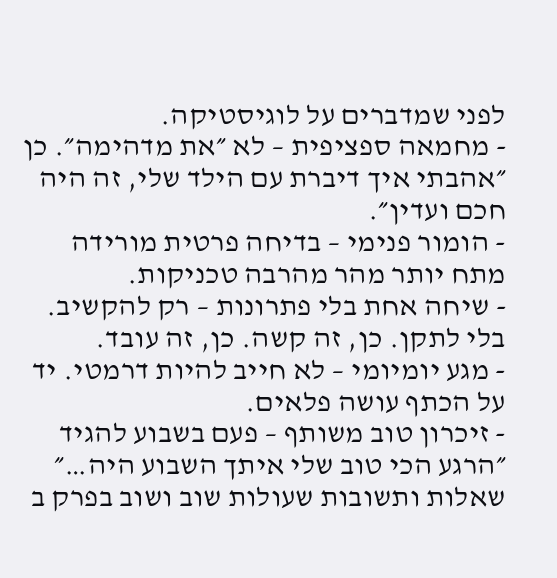לפני שמדברים על לוגיסטיקה.
- מחמאה ספציפית – לא ״את מדהימה״. כן ״אהבתי איך דיברת עם הילד שלי, זה היה חכם ועדין״.
- הומור פנימי – בדיחה פרטית מורידה מתח יותר מהר מהרבה טכניקות.
- שיחה אחת בלי פתרונות – רק להקשיב. בלי לתקן. כן, זה קשה. כן, זה עובד.
- מגע יומיומי – לא חייב להיות דרמטי. יד על הכתף עושה פלאים.
- זיכרון טוב משותף – פעם בשבוע להגיד ״הרגע הכי טוב שלי איתך השבוע היה…״
שאלות ותשובות שעולות שוב ושוב בפרק ב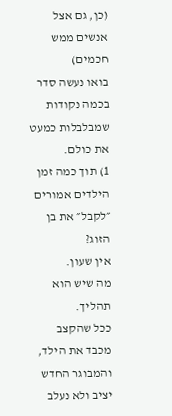(כן, גם אצל אנשים ממש חכמים)
בואו נעשה סדר בכמה נקודות שמבלבלות כמעט את כולם.
1) תוך כמה זמן הילדים אמורים ״לקבל״ את בן הזוג?
אין שעון.
מה שיש הוא תהליך.
ככל שהקצב מכבד את הילד, והמבוגר החדש יציב ולא נעלב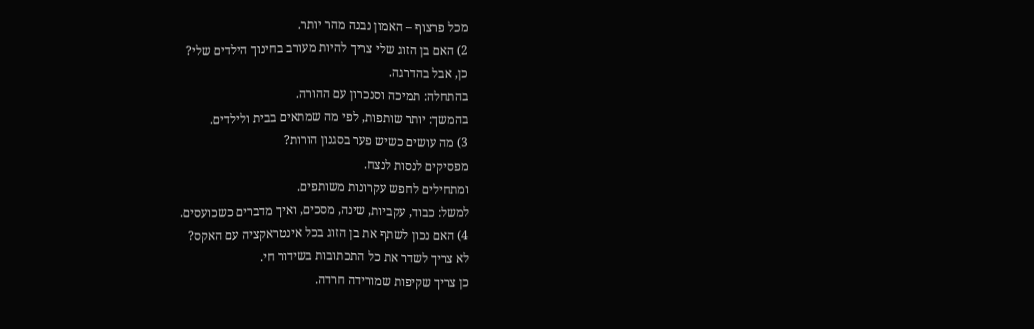מכל פרצוף – האמון נבנה מהר יותר.
2) האם בן הזוג שלי צריך להיות מעורב בחינוך הילדים שלי?
כן, אבל בהדרגה.
בהתחלה: תמיכה וסנכרון עם ההורה.
בהמשך: יותר שותפות, לפי מה שמתאים בבית ולילדים.
3) מה עושים כשיש פער בסגנון הורות?
מפסיקים לנסות לנצח.
ומתחילים לחפש עקרונות משותפים.
למשל: כבוד, עקביות, שינה, מסכים, ואיך מדברים כשכועסים.
4) האם נכון לשתף את בן הזוג בכל אינטראקציה עם האקס?
לא צריך לשדר את כל התכתובות בשידור חי.
כן צריך שקיפות שמורידה חרדה.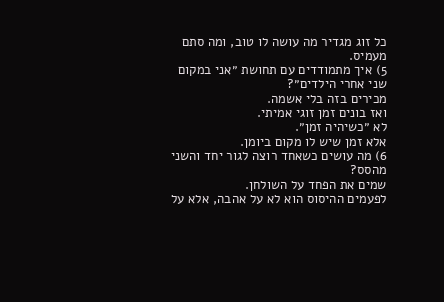כל זוג מגדיר מה עושה לו טוב, ומה סתם מעמיס.
5) איך מתמודדים עם תחושת ״אני במקום שני אחרי הילדים״?
מכירים בזה בלי אשמה.
ואז בונים זמן זוגי אמיתי.
לא ״כשיהיה זמן״.
אלא זמן שיש לו מקום ביומן.
6) מה עושים כשאחד רוצה לגור יחד והשני מהסס?
שמים את הפחד על השולחן.
לפעמים ההיסוס הוא לא על אהבה, אלא על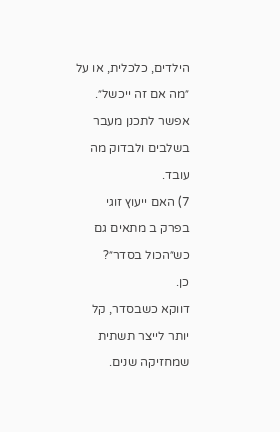הילדים, כלכלית, או על ״מה אם זה ייכשל״.
אפשר לתכנן מעבר בשלבים ולבדוק מה עובד.
7) האם ייעוץ זוגי בפרק ב מתאים גם כש״הכול בסדר״?
כן.
דווקא כשבסדר, קל יותר לייצר תשתית שמחזיקה שנים.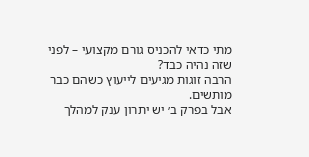מתי כדאי להכניס גורם מקצועי – לפני שזה נהיה כבד?
הרבה זוגות מגיעים לייעוץ כשהם כבר מותשים.
אבל בפרק ב׳ יש יתרון ענק למהלך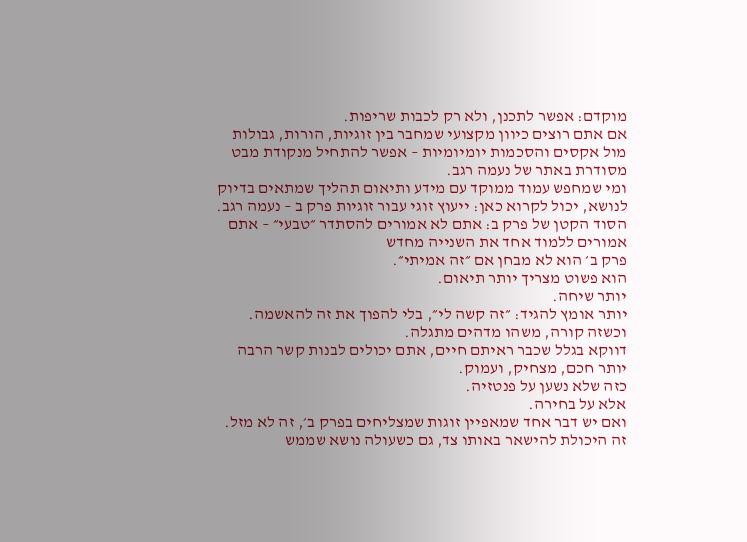מוקדם: אפשר לתכנן, ולא רק לכבות שריפות.
אם אתם רוצים כיוון מקצועי שמחבר בין זוגיות, הורות, גבולות מול אקסים והסכמות יומיומיות – אפשר להתחיל מנקודת מבט מסודרת באתר של נעמה רגב.
ומי שמחפש עמוד ממוקד עם מידע ותיאום תהליך שמתאים בדיוק לנושא, יכול לקרוא כאן: ייעוץ זוגי עבור זוגיות פרק ב – נעמה רגב.
הסוד הקטן של פרק ב: אתם לא אמורים להסתדר ״טבעי״ – אתם אמורים ללמוד אחד את השנייה מחדש
פרק ב׳ הוא לא מבחן אם ״זה אמיתי״.
הוא פשוט מצריך יותר תיאום.
יותר שיחה.
יותר אומץ להגיד: ״זה קשה לי״, בלי להפוך את זה להאשמה.
וכשזה קורה, משהו מדהים מתגלה.
דווקא בגלל שכבר ראיתם חיים, אתם יכולים לבנות קשר הרבה יותר חכם, מצחיק, ועמוק.
כזה שלא נשען על פנטזיה.
אלא על בחירה.
ואם יש דבר אחד שמאפיין זוגות שמצליחים בפרק ב׳, זה לא מזל.
זה היכולת להישאר באותו צד, גם כשעולה נושא שממש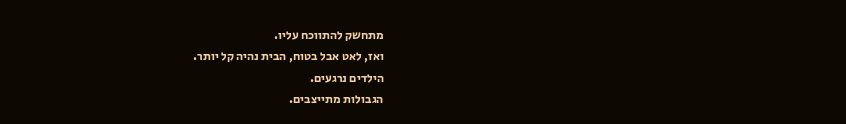מתחשק להתווכח עליו.
ואז, לאט אבל בטוח, הבית נהיה קל יותר.
הילדים נרגעים.
הגבולות מתייצבים.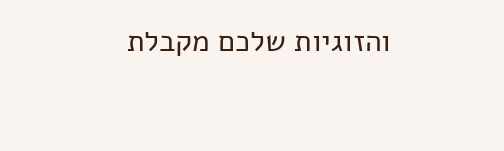והזוגיות שלכם מקבלת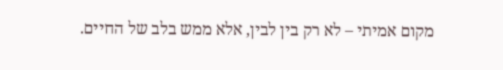מקום אמיתי – לא רק בין לבין, אלא ממש בלב של החיים.